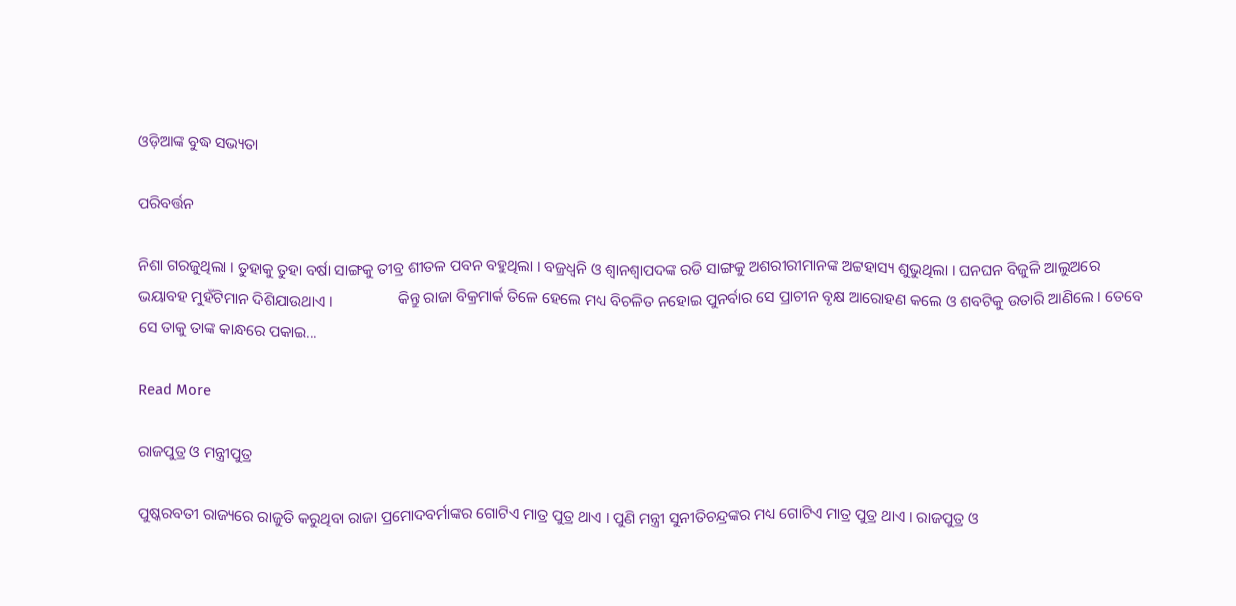ଓଡ଼ିଆଙ୍କ ବୁଦ୍ଧ ସଭ୍ୟତା

ପରିବର୍ତ୍ତନ

ନିଶା ଗରଜୁଥିଲା । ତୁହାକୁ ତୁହା ବର୍ଷା ସାଙ୍ଗକୁ ତୀବ୍ର ଶୀତଳ ପବନ ବହୁଥିଲା । ବଜ୍ରଧ୍ୱନି ଓ ଶ୍ୱାନଶ୍ୱାପଦଙ୍କ ରଡି ସାଙ୍ଗକୁ ଅଶରୀରୀମାନଙ୍କ ଅଟ୍ଟହାସ୍ୟ ଶୁଭୁଥିଲା । ଘନଘନ ବିଜୁଳି ଆଲୁଅରେ ଭୟାବହ ମୁହଁଟିମାନ ଦିଶିଯାଉଥାଏ ।                 କିନ୍ତୁ ରାଜା ବିକ୍ରମାର୍କ ତିଳେ ହେଲେ ମଧ୍ୟ ବିଚଳିତ ନହୋଇ ପୁନର୍ବାର ସେ ପ୍ରାଚୀନ ବୃକ୍ଷ ଆରୋହଣ କଲେ ଓ ଶବଟିକୁ ଉତାରି ଆଣିଲେ । ତେବେ ସେ ତାକୁ ତାଙ୍କ କାନ୍ଧରେ ପକାଇ...

Read More

ରାଜପୁତ୍ର ଓ ମନ୍ତ୍ରୀପୁତ୍ର

ପୁଷ୍କରବତୀ ରାଜ୍ୟରେ ରାଜୁତି କରୁଥିବା ରାଜା ପ୍ରମୋଦବର୍ମାଙ୍କର ଗୋଟିଏ ମାତ୍ର ପୁତ୍ର ଥାଏ । ପୁଣି ମନ୍ତ୍ରୀ ସୁନୀତିଚନ୍ଦ୍ରଙ୍କର ମଧ୍ୟ ଗୋଟିଏ ମାତ୍ର ପୁତ୍ର ଥାଏ । ରାଜପୁତ୍ର ଓ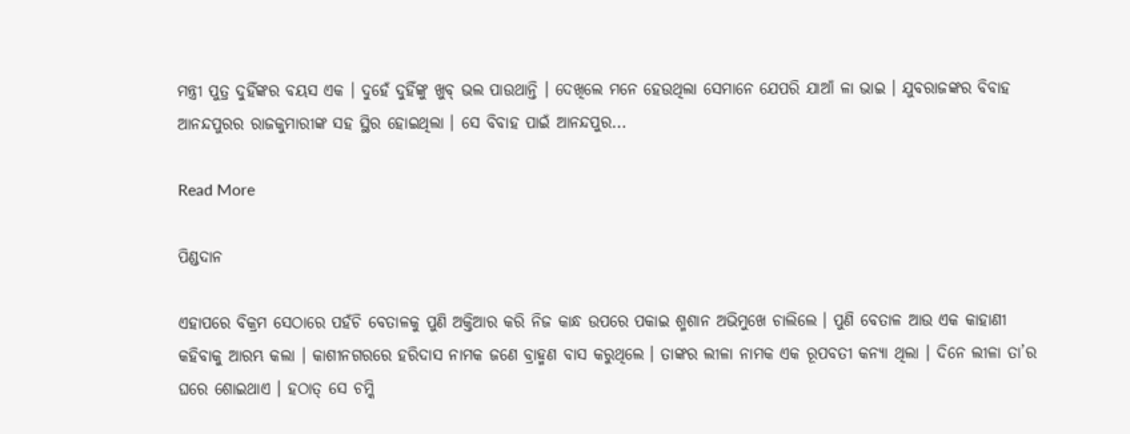ମନ୍ତ୍ରୀ ପୁତ୍ର ଦୁହିଁଙ୍କର ବୟସ ଏକ । ଦୁହେଁ ଦୁହିଁଙ୍କୁ ଖୁବ୍ ଭଲ ପାଉଥାନ୍ତି । ଦେଖିଲେ ମନେ ହେଉଥିଲା ସେମାନେ ଯେପରି ଯାଆଁ ଳା ଭାଇ । ଯୁବରାଜଙ୍କର ବିବାହ ଆନନ୍ଦପୁରର ରାଜକୁମାରୀଙ୍କ ସହ ସ୍ଥିର ହୋଇଥିଲା । ସେ ବିବାହ ପାଇଁ ଆନନ୍ଦପୁର...

Read More

ପିଣ୍ଡଦାନ

ଏହାପରେ ବିକ୍ରମ ସେଠାରେ ପହଁଚି ବେତାଳକୁ ପୁଣି ଅକ୍ତିଆର କରି ନିଜ କାନ୍ଧ ଉପରେ ପକାଇ ଶ୍ମଶାନ ଅଭିମୁଖେ ଚାଲିଲେ । ପୁଣି ବେତାଳ ଆଉ ଏକ କାହାଣୀ କହିବାକୁ ଆରମ୍ଭ କଲା । କାଶୀନଗରରେ ହରିଦାସ ନାମକ ଜଣେ ବ୍ରାହ୍ମଣ ବାସ କରୁଥିଲେ । ତାଙ୍କର ଲୀଳା ନାମକ ଏକ ରୂପବତୀ କନ୍ୟା ଥିଲା । ଦିନେ ଲୀଳା ତା’ର ଘରେ ଶୋଇଥାଏ । ହଠାତ୍ ସେ ଚମ୍କି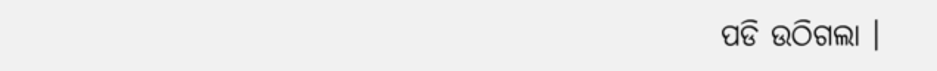ପଡି ଉଠିଗଲା ।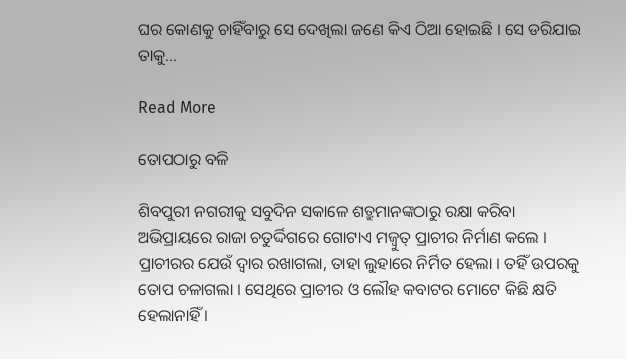ଘର କୋଣକୁ ଚାହିଁବାରୁ ସେ ଦେଖିଲା ଜଣେ କିଏ ଠିଆ ହୋଇଛି । ସେ ଡରିଯାଇ ତାକୁ...

Read More

ତୋପଠାରୁ ବଳି

ଶିବପୁରୀ ନଗରୀକୁ ସବୁଦିନ ସକାଳେ ଶତ୍ରୁମାନଙ୍କଠାରୁ ରକ୍ଷା କରିବା ଅଭିପ୍ରାୟରେ ରାଜା ଚତୁର୍ଦ୍ଦିଗରେ ଗୋଟାଏ ମଜ୍ବୁତ୍ ପ୍ରାଚୀର ନିର୍ମାଣ କଲେ । ପ୍ରାଚୀରର ଯେଉଁ ଦ୍ୱାର ରଖାଗଲା, ତାହା ଲୁହାରେ ନିର୍ମିତ ହେଲା । ତହିଁ ଉପରକୁ ତୋପ ଚଳାଗଲା । ସେଥିରେ ପ୍ରାଚୀର ଓ ଲୌହ କବାଟର ମୋଟେ କିଛି କ୍ଷତି ହେଲାନାହିଁ ।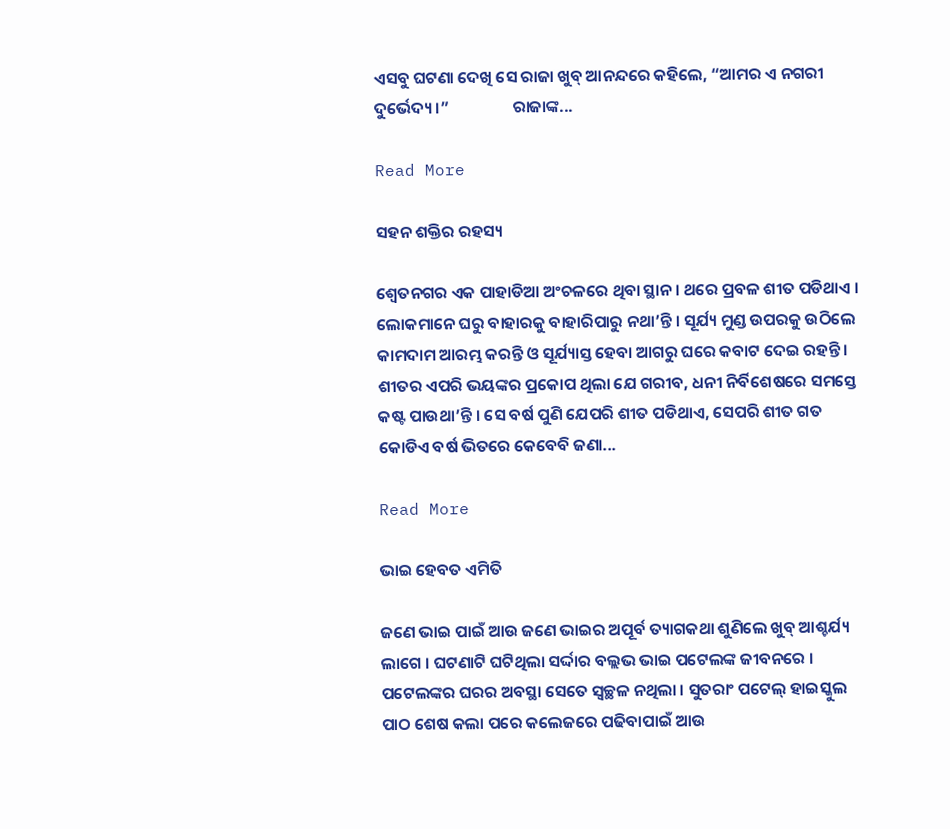ଏସବୁ ଘଟଣା ଦେଖି ସେ ରାଜା ଖୁବ୍ ଆନନ୍ଦରେ କହିଲେ, “ଆମର ଏ ନଗରୀ ଦୁର୍ଭେଦ୍ୟ ।”                 ରାଜାଙ୍କ...

Read More

ସହନ ଶକ୍ତିର ରହସ୍ୟ

ଶ୍ୱେତନଗର ଏକ ପାହାଡିଆ ଅଂଚଳରେ ଥିବା ସ୍ଥାନ । ଥରେ ପ୍ରବଳ ଶୀତ ପଡିଥାଏ । ଲୋକମାନେ ଘରୁ ବାହାରକୁ ବାହାରିପାରୁ ନଥା’ନ୍ତି । ସୂର୍ଯ୍ୟ ମୁଣ୍ଡ ଉପରକୁ ଉଠିଲେ କାମଦାମ ଆରମ୍ଭ କରନ୍ତି ଓ ସୂର୍ଯ୍ୟାସ୍ତ ହେବା ଆଗରୁ ଘରେ କବାଟ ଦେଇ ରହନ୍ତି । ଶୀତର ଏପରି ଭୟଙ୍କର ପ୍ରକୋପ ଥିଲା ଯେ ଗରୀବ, ଧନୀ ନିର୍ବିଶେଷରେ ସମସ୍ତେ କଷ୍ଟ ପାଉଥା’ନ୍ତି । ସେ ବର୍ଷ ପୁଣି ଯେପରି ଶୀତ ପଡିଥାଏ, ସେପରି ଶୀତ ଗତ କୋଡିଏ ବର୍ଷ ଭିତରେ କେବେବି ଜଣା...

Read More

ଭାଇ ହେବତ ଏମିତି

ଜଣେ ଭାଇ ପାଇଁ ଆଉ ଜଣେ ଭାଇର ଅପୂର୍ବ ତ୍ୟାଗକଥା ଶୁଣିଲେ ଖୁବ୍ ଆଶ୍ଚର୍ଯ୍ୟ ଲାଗେ । ଘଟଣାଟି ଘଟିଥିଲା ସର୍ଦ୍ଦାର ବଲ୍ଲଭ ଭାଇ ପଟେଲଙ୍କ ଜୀବନରେ । ପଟେଲଙ୍କର ଘରର ଅବସ୍ଥା ସେତେ ସ୍ୱଚ୍ଛଳ ନଥିଲା । ସୁତରାଂ ପଟେଲ୍ ହାଇସ୍କୁଲ ପାଠ ଶେଷ କଲା ପରେ କଲେଜରେ ପଢିବାପାଇଁ ଆଉ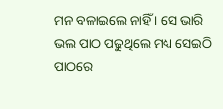ମନ ବଳାଇଲେ ନାହିଁ । ସେ ଭାରି ଭଲ ପାଠ ପଢୁଥିଲେ ମଧ୍ୟ ସେଇଠି ପାଠରେ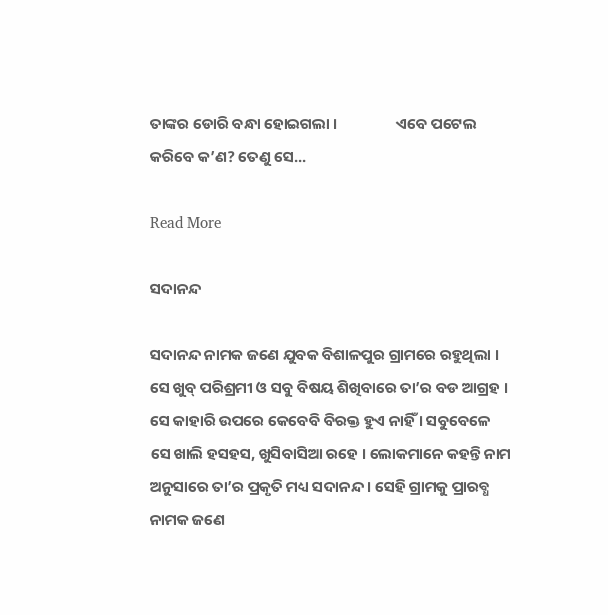ତାଙ୍କର ଡୋରି ବନ୍ଧା ହୋଇଗଲା ।                 ଏବେ ପଟେଲ କରିବେ କ’ଣ? ତେଣୁ ସେ...

Read More

ସଦାନନ୍ଦ

ସଦାନନ୍ଦ ନାମକ ଜଣେ ଯୁବକ ବିଶାଳପୁର ଗ୍ରାମରେ ରହୁଥିଲା । ସେ ଖୁବ୍ ପରିଶ୍ରମୀ ଓ ସବୁ ବିଷୟ ଶିଖିବାରେ ତା’ର ବଡ ଆଗ୍ରହ । ସେ କାହାରି ଉପରେ କେବେବି ବିରକ୍ତ ହୁଏ ନାହିଁ । ସବୁବେଳେ ସେ ଖାଲି ହସହସ, ଖୁସିବାସିଆ ରହେ । ଲୋକମାନେ କହନ୍ତି ନାମ ଅନୁସାରେ ତା’ର ପ୍ରକୃତି ମଧ୍ୟ ସଦାନନ୍ଦ । ସେହି ଗ୍ରାମକୁ ପ୍ରାରବ୍ଧ ନାମକ ଜଣେ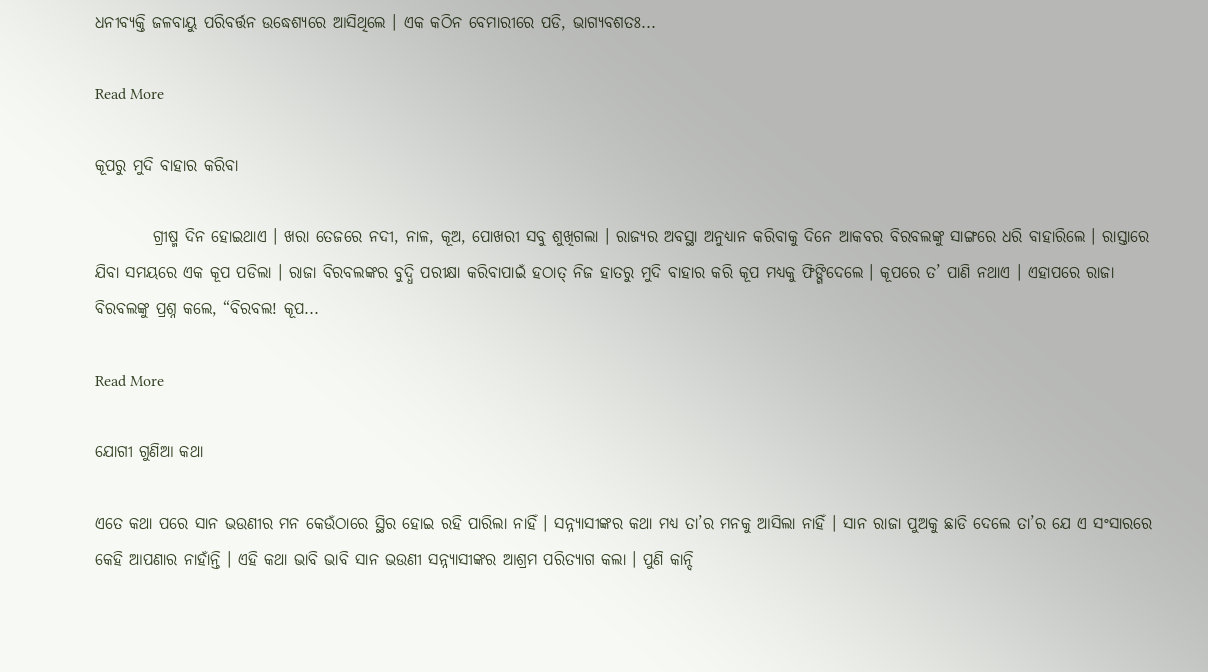ଧନୀବ୍ୟକ୍ତି ଜଳବାୟୁ ପରିବର୍ତ୍ତନ ଉଦ୍ଧେଶ୍ୟରେ ଆସିଥିଲେ । ଏକ କଠିନ ବେମାରୀରେ ପଡି, ଭାଗ୍ୟବଶତଃ...

Read More

କୂପରୁ ମୁଦି ବାହାର କରିବା

         ଗ୍ରୀଷ୍ମ ଦିନ ହୋଇଥାଏ । ଖରା ତେଜରେ ନଦୀ, ନାଳ, କୂଅ, ପୋଖରୀ ସବୁ ଶୁଖିଗଲା । ରାଜ୍ୟର ଅବସ୍ଥା ଅନୁଧ୍ୟାନ କରିବାକୁ ଦିନେ ଆକବର ବିରବଲଙ୍କୁ ସାଙ୍ଗରେ ଧରି ବାହାରିଲେ । ରାସ୍ତାରେ ଯିବା ସମୟରେ ଏକ କୂପ ପଡିଲା । ରାଜା ବିରବଲଙ୍କର ବୁଦ୍ଧି ପରୀକ୍ଷା କରିବାପାଇଁ ହଠାତ୍ ନିଜ ହାତରୁ ମୁଦି ବାହାର କରି କୂପ ମଧ୍ୟକୁ ଫିଙ୍ଗିଦେଲେ । କୂପରେ ତ’ ପାଣି ନଥାଏ । ଏହାପରେ ରାଜା ବିରବଲଙ୍କୁ ପ୍ରଶ୍ନ କଲେ, “ବିରବଲ! କୂପ...

Read More

ଯୋଗୀ ଗୁଣିଆ କଥା

ଏତେ କଥା ପରେ ସାନ ଭଉଣୀର ମନ କେଉଁଠାରେ ସ୍ଥିର ହୋଇ ରହି ପାରିଲା ନାହିଁ । ସନ୍ନ୍ୟାସୀଙ୍କର କଥା ମଧ୍ୟ ତା’ର ମନକୁ ଆସିଲା ନାହିଁ । ସାନ ରାଜା ପୁଅକୁ ଛାଡି ଦେଲେ ତା’ର ଯେ ଏ ସଂସାରରେ କେହି ଆପଣାର ନାହାଁନ୍ତି । ଏହି କଥା ଭାବି ଭାବି ସାନ ଭଉଣୀ ସନ୍ନ୍ୟାସୀଙ୍କର ଆଶ୍ରମ ପରିତ୍ୟାଗ କଲା । ପୁଣି କାନ୍ଦି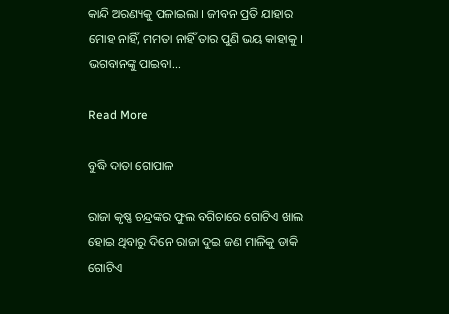କାନ୍ଦି ଅରଣ୍ୟକୁ ପଳାଇଲା । ଜୀବନ ପ୍ରତି ଯାହାର ମୋହ ନାହିଁ, ମମତା ନାହିଁ ତାର ପୁଣି ଭୟ କାହାକୁ । ଭଗବାନଙ୍କୁ ପାଇବା...

Read More

ବୁଦ୍ଧି ଦାତା ଗୋପାଳ

ରାଜା କୃଷ୍ଣ ଚନ୍ଦ୍ରଙ୍କର ଫୁଲ ବଗିଚାରେ ଗୋଟିଏ ଖାଲ ହୋଇ ଥିବାରୁ ଦିନେ ରାଜା ଦୁଇ ଜଣ ମାଳିକୁ ଡାକି ଗୋଟିଏ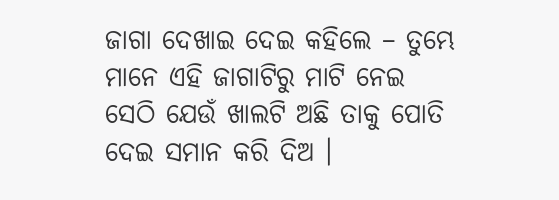ଜାଗା ଦେଖାଇ ଦେଇ କହିଲେ – ତୁମ୍ଭେ ମାନେ ଏହି ଜାଗାଟିରୁ ମାଟି ନେଇ ସେଠି ଯେଉଁ ଖାଲଟି ଅଛି ତାକୁ ପୋତି ଦେଇ ସମାନ କରି ଦିଅ ।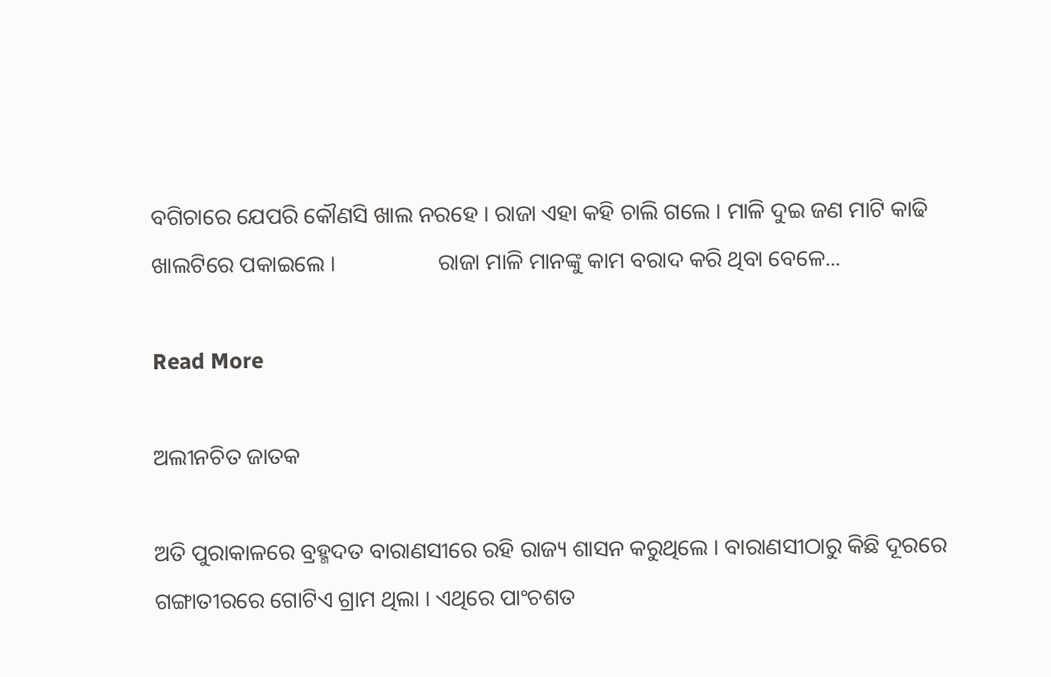ବଗିଚାରେ ଯେପରି କୌଣସି ଖାଲ ନରହେ । ରାଜା ଏହା କହି ଚାଲି ଗଲେ । ମାଳି ଦୁଇ ଜଣ ମାଟି କାଢି ଖାଲଟିରେ ପକାଇଲେ ।                  ରାଜା ମାଳି ମାନଙ୍କୁ କାମ ବରାଦ କରି ଥିବା ବେଳେ...

Read More

ଅଲୀନଚିତ ଜାତକ

ଅତି ପୁରାକାଳରେ ବ୍ରହ୍ମଦତ ବାରାଣସୀରେ ରହି ରାଜ୍ୟ ଶାସନ କରୁଥିଲେ । ବାରାଣସୀଠାରୁ କିଛି ଦୂରରେ ଗଙ୍ଗାତୀରରେ ଗୋଟିଏ ଗ୍ରାମ ଥିଲା । ଏଥିରେ ପାଂଚଶତ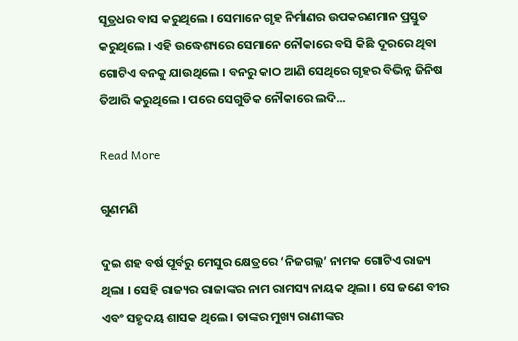ସୂତ୍ରଧର ବାସ କରୁଥିଲେ । ସେମାନେ ଗୃହ ନିର୍ମାଣର ଉପକରଣମାନ ପ୍ରସ୍ତୁତ କରୁଥିଲେ । ଏହି ଉଦ୍ଧେଶ୍ୟରେ ସେମାନେ ନୌକାରେ ବସି କିଛି ଦୂରରେ ଥିବା ଗୋଟିଏ ବନକୁ ଯାଉଥିଲେ । ବନରୁ କାଠ ଆଣି ସେଥିରେ ଗୃହର ବିଭିନ୍ନ ଜିନିଷ ତିଆରି କରୁଥିଲେ । ପରେ ସେଗୁଡିକ ନୌକାରେ ଲଦି...

Read More

ଗୁଣମଣି

ଦୁଇ ଶହ ବର୍ଷ ପୂର୍ବରୁ ମେସୁର କ୍ଷେତ୍ରରେ ‘ନିଜଗଲ୍ଲ’ ନାମକ ଗୋଟିଏ ରାଜ୍ୟ ଥିଲା । ସେହି ରାଜ୍ୟର ରାଜାଙ୍କର ନାମ ରାମସ୍ୟ ନାୟକ ଥିଲା । ସେ ଜଣେ ବୀର ଏବଂ ସହୃଦୟ ଶାସକ ଥିଲେ । ତାଙ୍କର ମୁଖ୍ୟ ରାଣୀଙ୍କର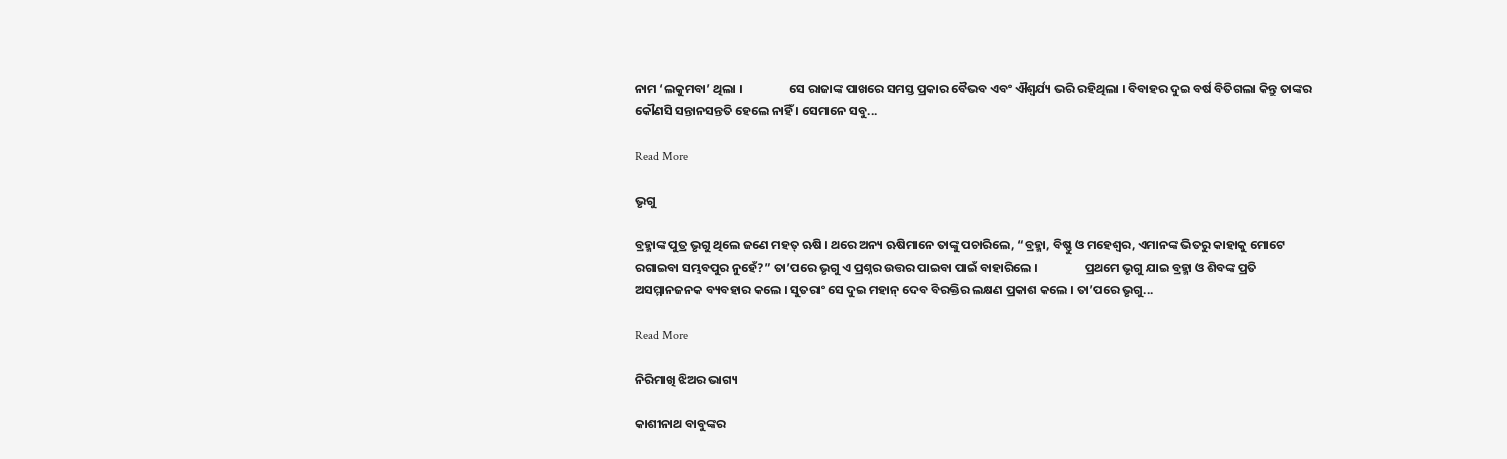ନାମ ‘ଲକୁମବା’ ଥିଲା ।                 ସେ ରାଜାଙ୍କ ପାଖରେ ସମସ୍ତ ପ୍ରକାର ବୈଭବ ଏବଂ ଐଶ୍ୱର୍ଯ୍ୟ ଭରି ରହିଥିଲା । ବିବାହର ଦୁଇ ବର୍ଷ ବିତିଗଲା କିନ୍ତୁ ତାଙ୍କର କୌଣସି ସନ୍ତାନସନ୍ତତି ହେଲେ ନାହିଁ । ସେମାନେ ସବୁ...

Read More

ଭୃଗୁ

ବ୍ରହ୍ମାଙ୍କ ପୁତ୍ର ଭୃଗୁ ଥିଲେ ଜଣେ ମହତ୍ ଋଷି । ଥରେ ଅନ୍ୟ ଋଷିମାନେ ତାଙ୍କୁ ପଚାରିଲେ, “ବ୍ରହ୍ମା, ବିଷ୍ଣୁ ଓ ମହେଶ୍ୱର, ଏମାନଙ୍କ ଭିତରୁ କାହାକୁ ମୋଟେ ରଗାଇବା ସମ୍ଭବପୁର ନୁହେଁ?” ତା’ପରେ ଭୃଗୁ ଏ ପ୍ରଶ୍ନର ଉତ୍ତର ପାଇବା ପାଇଁ ବାହାରିଲେ ।                 ପ୍ରଥମେ ଭୃଗୁ ଯାଇ ବ୍ରହ୍ମା ଓ ଶିବଙ୍କ ପ୍ରତି ଅସମ୍ମାନଜନକ ବ୍ୟବହାର କଲେ । ସୁତରାଂ ସେ ଦୁଇ ମହାନ୍ ଦେବ ବିରକ୍ତିର ଲକ୍ଷଣ ପ୍ରକାଶ କଲେ । ତା’ପରେ ଭୃଗୁ...

Read More

ନିରିମାଖି ଝିଅର ଭାଗ୍ୟ

କାଶୀନାଥ ବାବୁଙ୍କର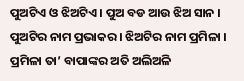ପୁଅଟିଏ ଓ ଝିଅଟିଏ । ପୁଅ ବଡ ଆଉ ଝିଅ ସାନ । ପୁଅଟିର ନାମ ପ୍ରଭାକର । ଝିଅଟିର ନାମ ପ୍ରମିଳା । ପ୍ରମିଳା ତା’ ବାପାଙ୍କର ଅତି ଅଲିଅଳି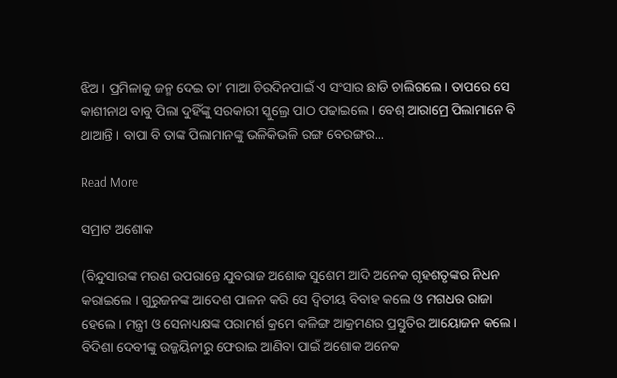ଝିଅ । ପ୍ରମିଳାକୁ ଜନ୍ମ ଦେଇ ତା’ ମାଆ ଚିରଦିନପାଇଁ ଏ ସଂସାର ଛାଡି ଚାଲିଗଲେ । ତାପରେ ସେ କାଶୀନାଥ ବାବୁ ପିଲା ଦୁହିଁଙ୍କୁ ସରକାରୀ ସ୍କୁଲ୍ରେ ପାଠ ପଢାଇଲେ । ବେଶ୍ ଆରାମ୍ରେ ପିଲାମାନେ ବି ଥାଆନ୍ତି । ବାପା ବି ତାଙ୍କ ପିଲାମାନଙ୍କୁ ଭଳିକିଭଳି ରଙ୍ଗ ବେରଙ୍ଗର...

Read More

ସମ୍ରାଟ ଅଶୋକ

(ବିନ୍ଦୁସାରଙ୍କ ମରଣ ଉପରାନ୍ତେ ଯୁବରାଜ ଅଶୋକ ସୁଶେମ ଆଦି ଅନେକ ଗୃହଶତୃଙ୍କର ନିଧନ କରାଇଲେ । ଗୁରୁଜନଙ୍କ ଆଦେଶ ପାଳନ କରି ସେ ଦ୍ୱିତୀୟ ବିବାହ କଲେ ଓ ମଗଧର ରାଜା ହେଲେ । ମନ୍ତ୍ରୀ ଓ ସେନାଧ୍ୟକ୍ଷଙ୍କ ପରାମର୍ଶ କ୍ରମେ କଳିଙ୍ଗ ଆକ୍ରମଣର ପ୍ରସ୍ତୁତିର ଆୟୋଜନ କଲେ । ବିଦିଶା ଦେବୀଙ୍କୁ ଉଜ୍ଜୟିନୀରୁ ଫେରାଇ ଆଣିବା ପାଇଁ ଅଶୋକ ଅନେକ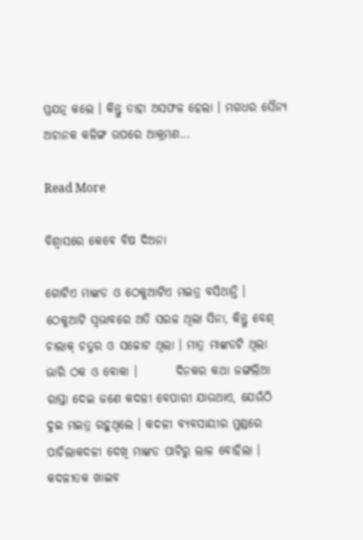ପ୍ରଯତ୍ନ କଲେ । କିନ୍ତୁ ତାହା ଅସଫଳ ହେଲା । ମଗଧର ସୈନ୍ୟ ଅଚାନକ କଳିଙ୍ଗ ଉପରେ ଆକ୍ରମଣ...

Read More

ବିଶ୍ୱାସରେ କେବେ ବିଷ ଦିଅନା

ଗୋଟିଏ ମାଙ୍କଡ ଓ ଠେକୁଆଟିଏ ମଇତ୍ର ବସିଥାନ୍ତି । ଠେକୁଆଟି ସ୍ୱଭାବରେ ଅତି ସରଳ ଥିଲା ସିନା, କିନ୍ତୁ ବେଶ୍ ଚାଲାକ୍ ଚତୁର ଓ ସଚ୍ଚୋଟ ଥିଲା । ମାତ୍ର ମାଙ୍କଡଟି ଥିଲା ଭାରି ଠକ ଓ ବୋକା ।        ଦିନକର କଥା ଜଙ୍ଗଲିଆ ରାସ୍ତା ଦେଇ ଜଣେ କଦଳୀ ବେପାରୀ ଯାଉଥାଏ, ଯେଉଁଠି ଦୁଇ ମଇତ୍ର ରହୁଥିଲେ । କଦଳୀ ବ୍ୟବସାୟୀର ମୁଣ୍ଡରେ ପାଚିଲାକଦଳୀ ଦେଖି ମାଙ୍କଡ ପାଟିରୁ ଲାଳ ବୋହିଲା । କଦଳୀତକ ଖାଇବ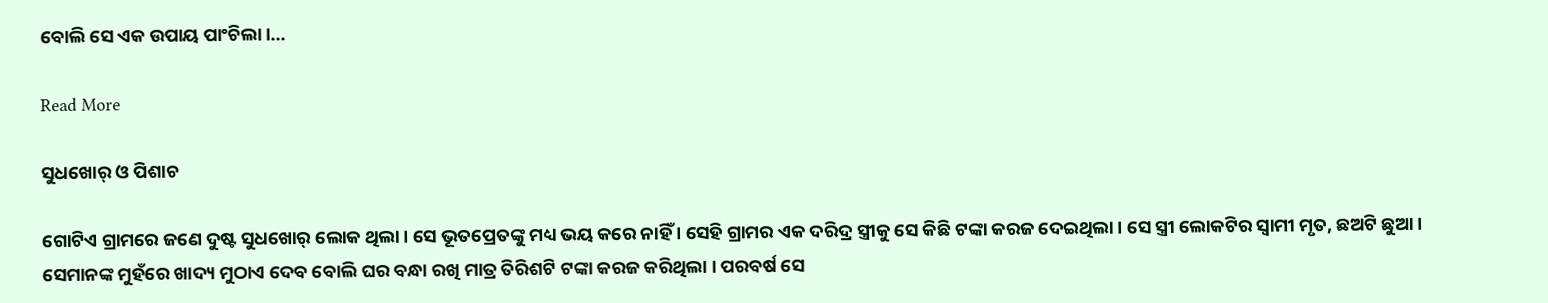ବୋଲି ସେ ଏକ ଉପାୟ ପାଂଚିଲା।...

Read More

ସୁଧଖୋର୍ ଓ ପିଶାଚ

ଗୋଟିଏ ଗ୍ରାମରେ ଜଣେ ଦୁଷ୍ଟ ସୁଧଖୋର୍ ଲୋକ ଥିଲା । ସେ ଭୂତପ୍ରେତଙ୍କୁ ମଧ୍ୟ ଭୟ କରେ ନାହିଁ । ସେହି ଗ୍ରାମର ଏକ ଦରିଦ୍ର ସ୍ତ୍ରୀକୁ ସେ କିଛି ଟଙ୍କା କରଜ ଦେଇଥିଲା । ସେ ସ୍ତ୍ରୀ ଲୋକଟିର ସ୍ୱାମୀ ମୃତ, ଛଅଟି ଛୁଆ । ସେମାନଙ୍କ ମୁହଁରେ ଖାଦ୍ୟ ମୁଠାଏ ଦେବ ବୋଲି ଘର ବନ୍ଧା ରଖି ମାତ୍ର ତିରିଶଟି ଟଙ୍କା କରଜ କରିଥିଲା । ପରବର୍ଷ ସେ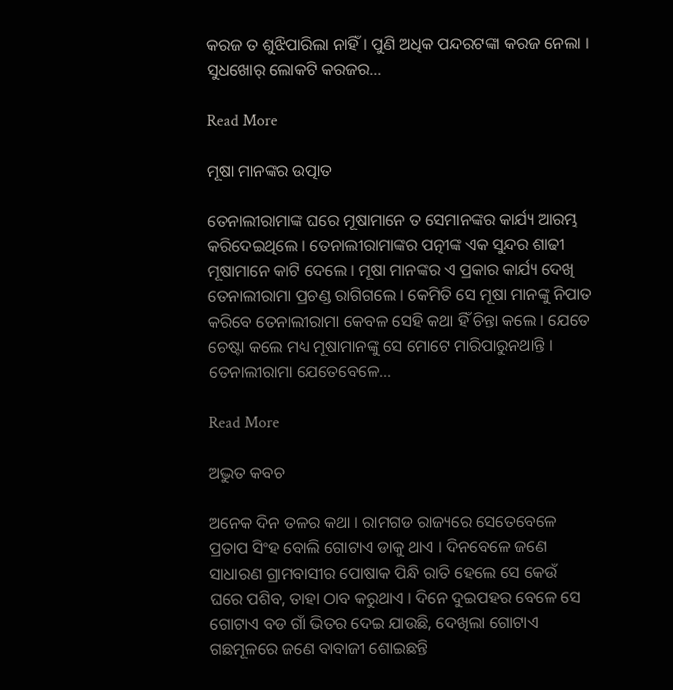କରଜ ତ ଶୁଝିପାରିଲା ନାହିଁ । ପୁଣି ଅଧିକ ପନ୍ଦରଟଙ୍କା କରଜ ନେଲା । ସୁଧଖୋର୍ ଲୋକଟି କରଜର...

Read More

ମୂଷା ମାନଙ୍କର ଉତ୍ପାତ

ତେନାଲୀରାମାଙ୍କ ଘରେ ମୂଷାମାନେ ତ ସେମାନଙ୍କର କାର୍ଯ୍ୟ ଆରମ୍ଭ କରିଦେଇଥିଲେ । ତେନାଲୀରାମାଙ୍କର ପତ୍ନୀଙ୍କ ଏକ ସୁନ୍ଦର ଶାଢୀ ମୂଷାମାନେ କାଟି ଦେଲେ । ମୂଷା ମାନଙ୍କର ଏ ପ୍ରକାର କାର୍ଯ୍ୟ ଦେଖି ତେନାଲୀରାମା ପ୍ରଚଣ୍ଡ ରାଗିଗଲେ । କେମିତି ସେ ମୂଷା ମାନଙ୍କୁ ନିପାତ କରିବେ ତେନାଲୀରାମା କେବଳ ସେହି କଥା ହିଁ ଚିନ୍ତା କଲେ । ଯେତେ ଚେଷ୍ଟା କଲେ ମଧ୍ୟ ମୂଷାମାନଙ୍କୁ ସେ ମୋଟେ ମାରିପାରୁନଥାନ୍ତି । ତେନାଲୀରାମା ଯେତେବେଳେ...

Read More

ଅଦ୍ଭୁତ କବଚ

ଅନେକ ଦିନ ତଳର କଥା । ରାମଗଡ ରାଜ୍ୟରେ ସେତେବେଳେ ପ୍ରତାପ ସିଂହ ବୋଲି ଗୋଟାଏ ଡାକୁ ଥାଏ । ଦିନବେଳେ ଜଣେ ସାଧାରଣ ଗ୍ରାମବାସୀର ପୋଷାକ ପିନ୍ଧି ରାତି ହେଲେ ସେ କେଉଁ ଘରେ ପଶିବ, ତାହା ଠାବ କରୁଥାଏ । ଦିନେ ଦୁଇପହର ବେଳେ ସେ ଗୋଟାଏ ବଡ ଗାଁ ଭିତର ଦେଇ ଯାଉଛି, ଦେଖିଲା ଗୋଟାଏ ଗଛମୂଳରେ ଜଣେ ବାବାଜୀ ଶୋଇଛନ୍ତି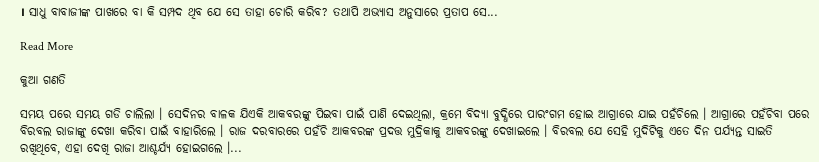। ସାଧୁ ବାବାଜୀଙ୍କ ପାଖରେ ବା କି ସମ୍ପଦ ଥିବ ଯେ ସେ ତାହା ଚୋରି କରିବ? ତଥାପି ଅଭ୍ୟାସ ଅନୁସାରେ ପ୍ରତାପ ସେ...

Read More

କୁଆ ଗଣତି

ସମୟ ପରେ ସମୟ ଗଡି ଚାଲିଲା । ସେଦିନର ବାଳକ ଯିଏକି ଆକବରଙ୍କୁ ପିଇବା ପାଇଁ ପାଣି ଦେଇଥିଲା, କ୍ରମେ ବିଦ୍ୟା ବୁଦ୍ଧିରେ ପାରଂଗମ ହୋଇ ଆଗ୍ରାରେ ଯାଇ ପହଁଚିଲେ । ଆଗ୍ରାରେ ପହଁଚିବା ପରେ ବିରବଲ ରାଜାଙ୍କୁ ଦେଖା କରିବା ପାଇଁ ବାହାରିଲେ । ରାଜ ଦରବାରରେ ପହଁଚି ଆକବରଙ୍କ ପ୍ରଦତ୍ତ ମୁଦ୍ରିକାକୁ ଆକବରଙ୍କୁ ଦେଖାଇଲେ । ବିରବଲ ଯେ ସେହି ମୁଦିଟିକୁ ଏତେ ଦିନ ପର୍ଯ୍ୟନ୍ତ ସାଇତି ରଖିଥିବେ, ଏହା ଦେଖି ରାଜା ଆଶ୍ଚର୍ଯ୍ୟ ହୋଇଗଲେ ।...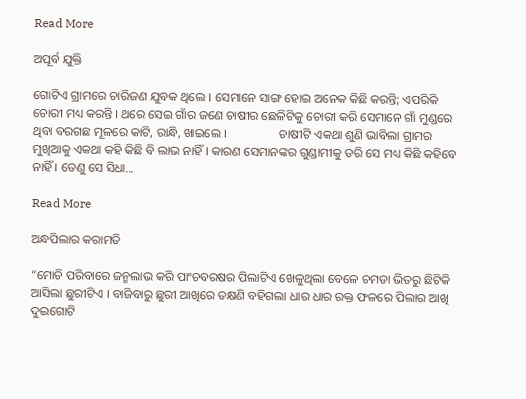Read More

ଅପୂର୍ବ ଯୁକ୍ତି

ଗୋଟିଏ ଗ୍ରାମରେ ଚାରିଜଣ ଯୁବକ ଥିଲେ । ସେମାନେ ସାଙ୍ଗ ହୋଇ ଅନେକ କିଛି କରନ୍ତି; ଏପରିକି  ଚୋରୀ ମଧ୍ୟ କରନ୍ତି । ଥରେ ସେଇ ଗାଁର ଜଣେ ଚାଷୀର ଛେଳିଟିକୁ ଚୋରୀ କରି ସେମାନେ ଗାଁ ମୁଣ୍ଡରେ ଥିବା ବରଗଛ ମୂଳରେ କାଟି, ରାନ୍ଧି, ଖାଇଲେ ।                 ଚାଷୀଟି ଏକଥା ଶୁଣି ଭାବିଲା ଗ୍ରାମର ମୁଖିଆକୁ ଏକଥା କହି କିଛି ବି ଲାଭ ନାହିଁ । କାରଣ ସେମାନଙ୍କର ଗୁଣ୍ଡାମୀକୁ ଡରି ସେ ମଧ୍ୟ କିଛି କହିବେ ନାହିଁ । ତେଣୁ ସେ ସିଧା...

Read More

ଅନ୍ଧପିଲାର କରାମତି

“ମୋଚି ପରିବାରେ ଜନ୍ମଲାଭ କରି ପାଂଚବରଷର ପିଲାଟିଏ ଖେଳୁଥିଲା ବେଳେ ଚମଡା ଭିତରୁ ଛିଟିକି ଆସିଲା ଛୁରୀଟିଏ । ବାଜିବାରୁ ଛୁରୀ ଆଖିରେ ତକ୍ଷଣି ବହିଗଲା ଧାର ଧାର ରକ୍ତ ଫଳରେ ପିଲାର ଆଖି ଦୁଇଗୋଟି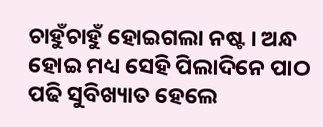ଚାହୁଁଚାହୁଁ ହୋଇଗଲା ନଷ୍ଟ । ଅନ୍ଧ ହୋଇ ମଧ୍ୟ ସେହି ପିଲାଦିନେ ପାଠ ପଢି ସୁବିଖ୍ୟାତ ହେଲେ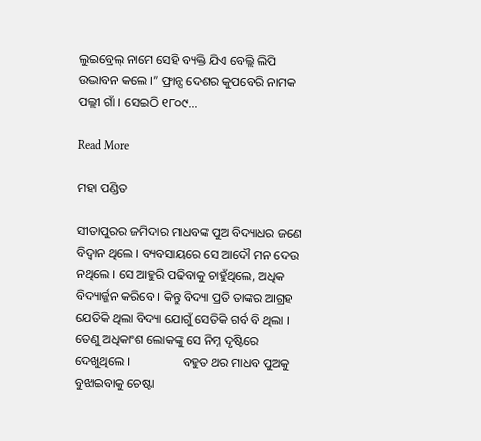ଲୁଇବ୍ରେଲ୍ ନାମେ ସେହି ବ୍ୟକ୍ତି ଯିଏ ବେଲ୍ଲି ଲିପି ଉଦ୍ଭାବନ କଲେ ।” ଫ୍ରାନ୍ସ ଦେଶର କୁପବେରି ନାମକ ପଲ୍ଲୀ ଗାଁ । ସେଇଠି ୧୮୦୯...

Read More

ମହା ପଣ୍ଡିତ

ସୀତାପୁରର ଜମିଦାର ମାଧବଙ୍କ ପୁଅ ବିଦ୍ୟାଧର ଜଣେ ବିଦ୍ୱାନ ଥିଲେ । ବ୍ୟବସାୟରେ ସେ ଆଦୌ ମନ ଦେଉ ନଥିଲେ । ସେ ଆହୁରି ପଢିବାକୁ ଚାହୁଁଥିଲେ, ଅଧିକ ବିଦ୍ୟାର୍ଜ୍ଜନ କରିବେ । କିନ୍ତୁ ବିଦ୍ୟା ପ୍ରତି ତାଙ୍କର ଆଗ୍ରହ ଯେତିକି ଥିଲା ବିଦ୍ୟା ଯୋଗୁଁ ସେତିକି ଗର୍ବ ବି ଥିଲା । ତେଣୁ ଅଧିକାଂଶ ଲୋକଙ୍କୁ ସେ ନିମ୍ନ ଦୃଷ୍ଟିରେ ଦେଖୁଥିଲେ ।                 ବହୁତ ଥର ମାଧବ ପୁଅକୁ ବୁଝାଇବାକୁ ଚେଷ୍ଟା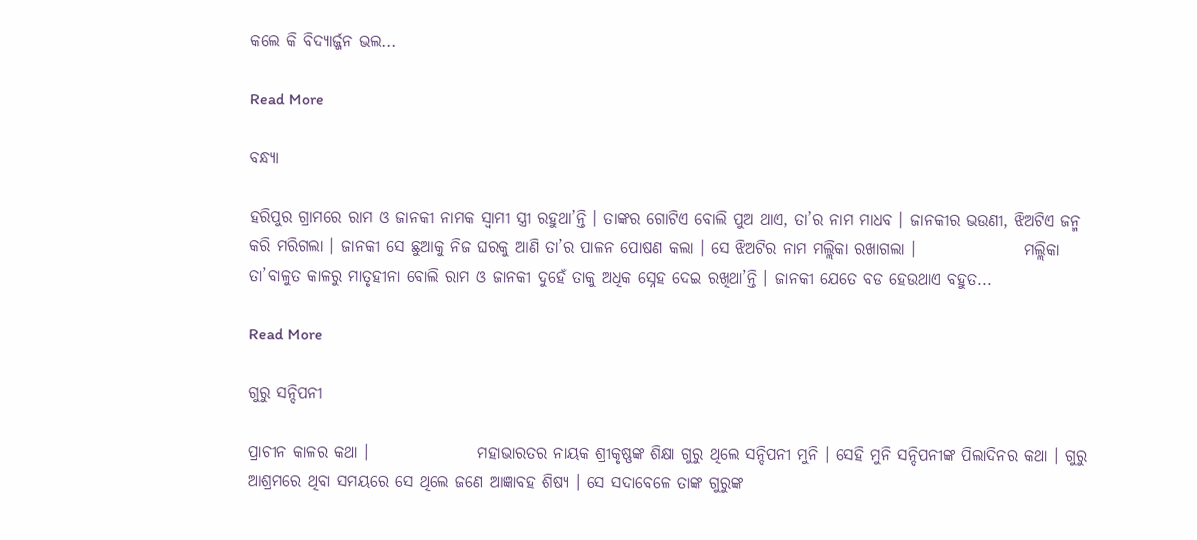କଲେ କି ବିଦ୍ୟାର୍ଜ୍ଜନ ଭଲ...

Read More

ବନ୍ଧ୍ୟା

ହରିପୁର ଗ୍ରାମରେ ରାମ ଓ ଜାନକୀ ନାମକ ସ୍ୱାମୀ ସ୍ତ୍ରୀ ରହୁଥା’ନ୍ତି । ତାଙ୍କର ଗୋଟିଏ ବୋଲି ପୁଅ ଥାଏ, ତା’ର ନାମ ମାଧବ । ଜାନକୀର ଭଉଣୀ, ଝିଅଟିଏ ଜନ୍ମ କରି ମରିଗଲା । ଜାନକୀ ସେ ଛୁଆକୁ ନିଜ ଘରକୁ ଆଣି ତା’ର ପାଳନ ପୋଷଣ କଲା । ସେ ଝିଅଟିର ନାମ ମଲ୍ଲିକା ରଖାଗଲା ।                 ମଲ୍ଲିକା ତା’ବାଳୁତ କାଳରୁ ମାତୃହୀନା ବୋଲି ରାମ ଓ ଜାନକୀ ଦୁହେଁ ତାକୁ ଅଧିକ ସ୍ନେହ ଦେଇ ରଖିଥା’ନ୍ତି । ଜାନକୀ ଯେତେ ବଡ ହେଉଥାଏ ବହୁତ...

Read More

ଗୁରୁ ସନ୍ଦିପନୀ

ପ୍ରାଚୀନ କାଳର କଥା ।                 ମହାଭାରତର ନାୟକ ଶ୍ରୀକୃଷ୍ଣଙ୍କ ଶିକ୍ଷା ଗୁରୁ ଥିଲେ ସନ୍ଦିପନୀ ମୁନି । ସେହି ମୁନି ସନ୍ଦିପନୀଙ୍କ ପିଲାଦିନର କଥା । ଗୁରୁ ଆଶ୍ରମରେ ଥିବା ସମୟରେ ସେ ଥିଲେ ଜଣେ ଆଜ୍ଞାବହ ଶିଷ୍ୟ । ସେ ସଦାବେଳେ ତାଙ୍କ ଗୁରୁଙ୍କ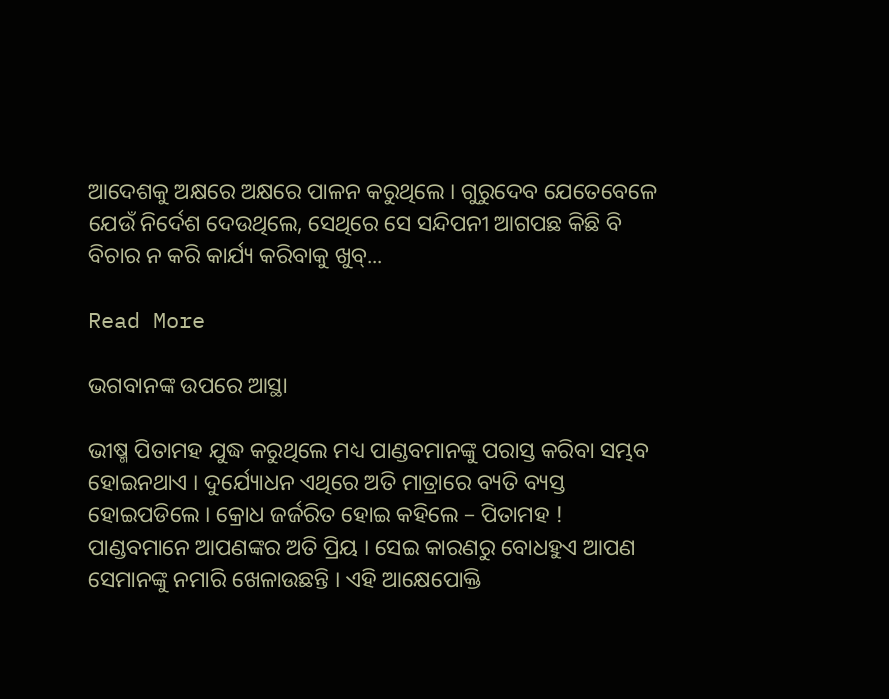ଆଦେଶକୁ ଅକ୍ଷରେ ଅକ୍ଷରେ ପାଳନ କରୁଥିଲେ । ଗୁରୁଦେବ ଯେତେବେଳେ ଯେଉଁ ନିର୍ଦେଶ ଦେଉଥିଲେ, ସେଥିରେ ସେ ସନ୍ଦିପନୀ ଆଗପଛ କିଛି ବି ବିଚାର ନ କରି କାର୍ଯ୍ୟ କରିବାକୁ ଖୁବ୍...

Read More

ଭଗବାନଙ୍କ ଉପରେ ଆସ୍ଥା

ଭୀଷ୍ମ ପିତାମହ ଯୁଦ୍ଧ କରୁଥିଲେ ମଧ୍ୟ ପାଣ୍ଡବମାନଙ୍କୁ ପରାସ୍ତ କରିବା ସମ୍ଭବ ହୋଇନଥାଏ । ଦୁର୍ଯ୍ୟୋଧନ ଏଥିରେ ଅତି ମାତ୍ରାରେ ବ୍ୟତି ବ୍ୟସ୍ତ ହୋଇପଡିଲେ । କ୍ରୋଧ ଜର୍ଜରିତ ହୋଇ କହିଲେ – ପିତାମହ ! ପାଣ୍ଡବମାନେ ଆପଣଙ୍କର ଅତି ପ୍ରିୟ । ସେଇ କାରଣରୁ ବୋଧହୁଏ ଆପଣ ସେମାନଙ୍କୁ ନମାରି ଖେଳାଉଛନ୍ତି । ଏହି ଆକ୍ଷେପୋକ୍ତି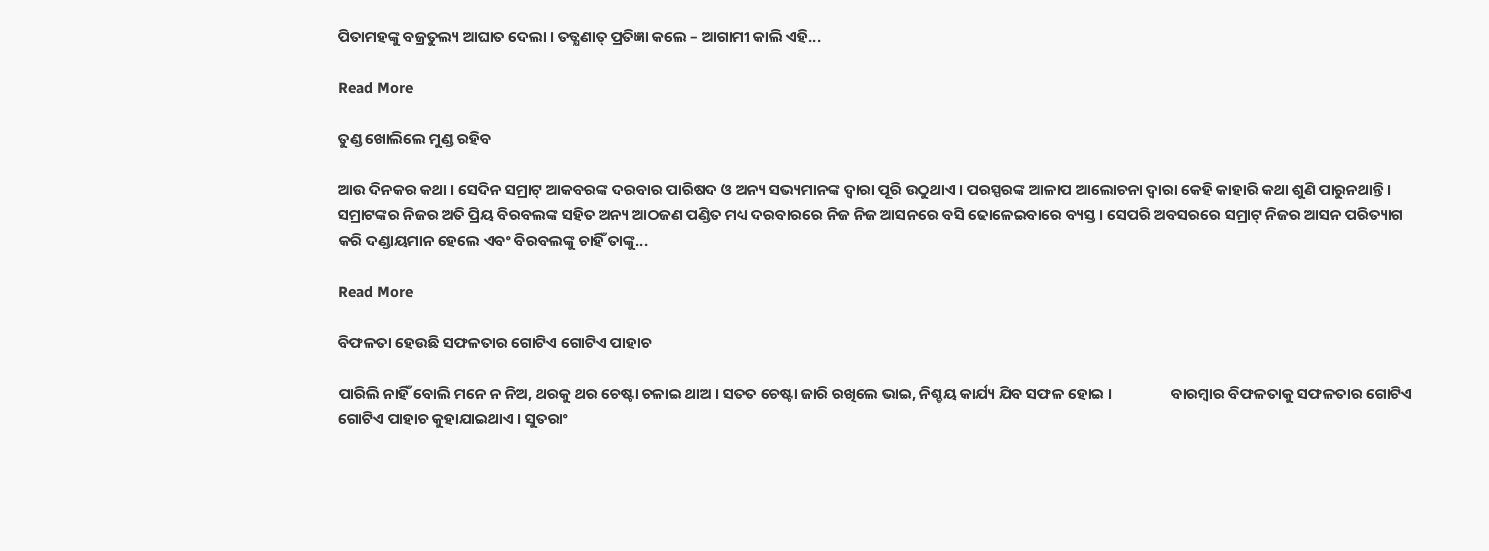ପିତାମହଙ୍କୁ ବଜ୍ରତୁଲ୍ୟ ଆଘାତ ଦେଲା । ତତ୍କ୍ଷଣାତ୍ ପ୍ରତିଜ୍ଞା କଲେ – ଆଗାମୀ କାଲି ଏହି...

Read More

ତୁଣ୍ଡ ଖୋଲିଲେ ମୁଣ୍ଡ ରହିବ

ଆଉ ଦିନକର କଥା । ସେଦିନ ସମ୍ରାଟ୍ ଆକବରଙ୍କ ଦରବାର ପାରିଷଦ ଓ ଅନ୍ୟ ସଭ୍ୟମାନଙ୍କ ଦ୍ୱାରା ପୂରି ଉଠୁଥାଏ । ପରସ୍ପରଙ୍କ ଆଳାପ ଆଲୋଚନା ଦ୍ୱାରା କେହି କାହାରି କଥା ଶୁଣି ପାରୁନଥାନ୍ତି । ସମ୍ରାଟଙ୍କର ନିଜର ଅତି ପ୍ରିୟ ବିରବଲଙ୍କ ସହିତ ଅନ୍ୟ ଆଠଜଣ ପଣ୍ଡିତ ମଧ୍ୟ ଦରବାରରେ ନିଜ ନିଜ ଆସନରେ ବସି ଢୋଳେଇବାରେ ବ୍ୟସ୍ତ । ସେପରି ଅବସରରେ ସମ୍ରାଟ୍ ନିଜର ଆସନ ପରିତ୍ୟାଗ କରି ଦଣ୍ଡାୟମାନ ହେଲେ ଏବଂ ବିରବଲଙ୍କୁ ଚାହିଁ ତାଙ୍କୁ...

Read More

ବିଫଳତା ହେଉଛି ସଫଳତାର ଗୋଟିଏ ଗୋଟିଏ ପାହାଚ

ପାରିଲି ନାହିଁ ବୋଲି ମନେ ନ ନିଅ, ଥରକୁ ଥର ଚେଷ୍ଟା ଚଳାଇ ଥାଅ । ସତତ ଚେଷ୍ଟା ଜାରି ରଖିଲେ ଭାଇ, ନିଶ୍ଚୟ କାର୍ଯ୍ୟ ଯିବ ସଫଳ ହୋଇ ।                 ବାରମ୍ବାର ବିଫଳତାକୁ ସଫଳତାର ଗୋଟିଏ ଗୋଟିଏ ପାହାଚ କୁହାଯାଇଥାଏ । ସୁତରାଂ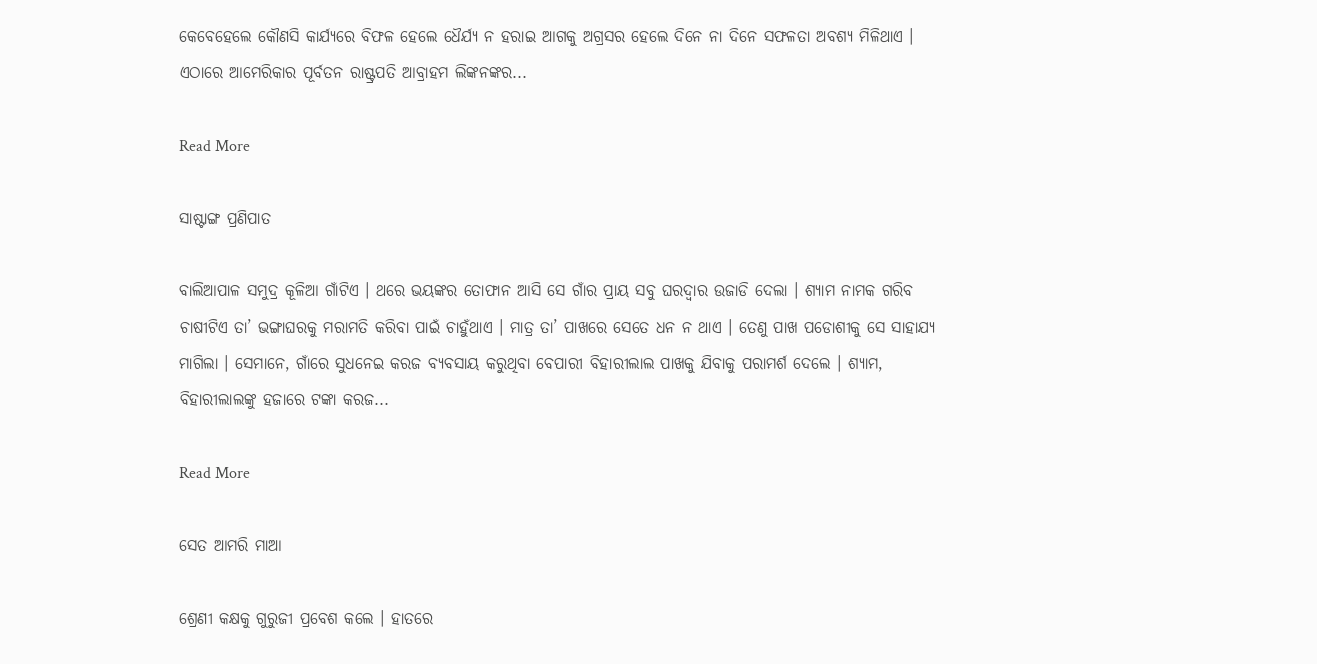କେବେହେଲେ କୌଣସି କାର୍ଯ୍ୟରେ ବିଫଳ ହେଲେ ଧୈର୍ଯ୍ୟ ନ ହରାଇ ଆଗକୁ ଅଗ୍ରସର ହେଲେ ଦିନେ ନା ଦିନେ ସଫଳତା ଅବଶ୍ୟ ମିଳିଥାଏ । ଏଠାରେ ଆମେରିକାର ପୂର୍ବତନ ରାଷ୍ଟ୍ରପତି ଆବ୍ରାହମ ଲିଙ୍କନଙ୍କର...

Read More

ସାଷ୍ଟାଙ୍ଗ ପ୍ରଣିପାତ

ବାଲିଆପାଳ ସମୁଦ୍ର କୂଳିଆ ଗାଁଟିଏ । ଥରେ ଭୟଙ୍କର ତୋଫାନ ଆସି ସେ ଗାଁର ପ୍ରାୟ ସବୁ ଘରଦ୍ୱାର ଉଜାଡି ଦେଲା । ଶ୍ୟାମ ନାମକ ଗରିବ ଚାଷୀଟିଏ ତା’ ଭଙ୍ଗାଘରକୁ ମରାମତି କରିବା ପାଇଁ ଚାହୁଁଥାଏ । ମାତ୍ର ତା’ ପାଖରେ ସେତେ ଧନ ନ ଥାଏ । ତେଣୁ ପାଖ ପଡୋଶୀକୁ ସେ ସାହାଯ୍ୟ ମାଗିଲା । ସେମାନେ, ଗାଁରେ ସୁଧନେଇ କରଜ ବ୍ୟବସାୟ କରୁଥିବା ବେପାରୀ ବିହାରୀଲାଲ ପାଖକୁ ଯିବାକୁ ପରାମର୍ଶ ଦେଲେ । ଶ୍ୟାମ, ବିହାରୀଲାଲଙ୍କୁ ହଜାରେ ଟଙ୍କା କରଜ...

Read More

ସେତ ଆମରି ମାଆ

ଶ୍ରେଣୀ କକ୍ଷକୁ ଗୁରୁଜୀ ପ୍ରବେଶ କଲେ । ହାତରେ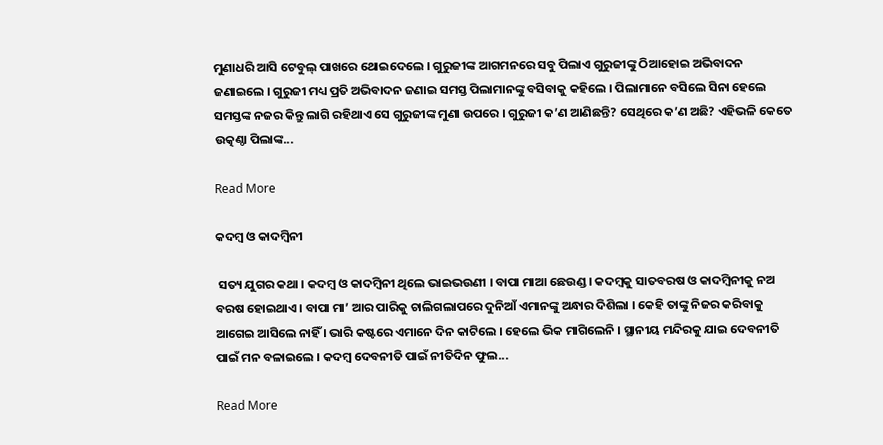ମୁଣାଧରି ଆସି ଟେବୁଲ୍ ପାଖରେ ଥୋଇଦେଲେ । ଗୁରୁଜୀଙ୍କ ଆଗମନରେ ସବୁ ପିଲାଏ ଗୁରୁଜୀଙ୍କୁ ଠିଆହୋଇ ଅଭିବାଦନ ଜଣାଇଲେ । ଗୁରୁଜୀ ମଧ୍ୟ ପ୍ରତି ଅଭିବାଦନ ଜଣାଇ ସମସ୍ତ ପିଲାମାନଙ୍କୁ ବସିବାକୁ କହିଲେ । ପିଲାମାନେ ବସିଲେ ସିନା ହେଲେ ସମସ୍ତଙ୍କ ନଜର କିନ୍ତୁ ଲାଗି ରହିଥାଏ ସେ ଗୁରୁଜୀଙ୍କ ମୁଣା ଉପରେ । ଗୁରୁଜୀ କ’ଣ ଆଣିଛନ୍ତି? ସେଥିରେ କ’ଣ ଅଛି? ଏହିଭଳି କେତେ ଉତ୍କଣ୍ଠା ପିଲାଙ୍କ...

Read More

କଦମ୍ବ ଓ କାଦମ୍ବିନୀ

 ସତ୍ୟ ଯୁଗର କଥା । କଦମ୍ବ ଓ କାଦମ୍ବିନୀ ଥିଲେ ଭାଇଭଉଣୀ । ବାପା ମାଆ ଛେଉଣ୍ଡ । କଦମ୍ବକୁ ସାତବରଷ ଓ କାଦମ୍ବିନୀକୁ ନଅ ବରଷ ହୋଇଥାଏ । ବାପା ମା’ ଆର ପାରିକୁ ଚାଲିଗଲାପରେ ଦୁନିଆଁ ଏମାନଙ୍କୁ ଅନ୍ଧାର ଦିଶିଲା । କେହି ତାଙ୍କୁ ନିଜର କରିବାକୁ ଆଗେଇ ଆସିଲେ ନାହିଁ । ଭାରି କଷ୍ଟରେ ଏମାନେ ଦିନ କାଟିଲେ । ହେଲେ ଭିକ ମାଗିଲେନି । ସ୍ଥାନୀୟ ମନ୍ଦିରକୁ ଯାଇ ଦେବନୀତି ପାଇଁ ମନ ବଳାଇଲେ । କଦମ୍ବ ଦେବନୀତି ପାଇଁ ନୀତିଦିନ ଫୁଲ...

Read More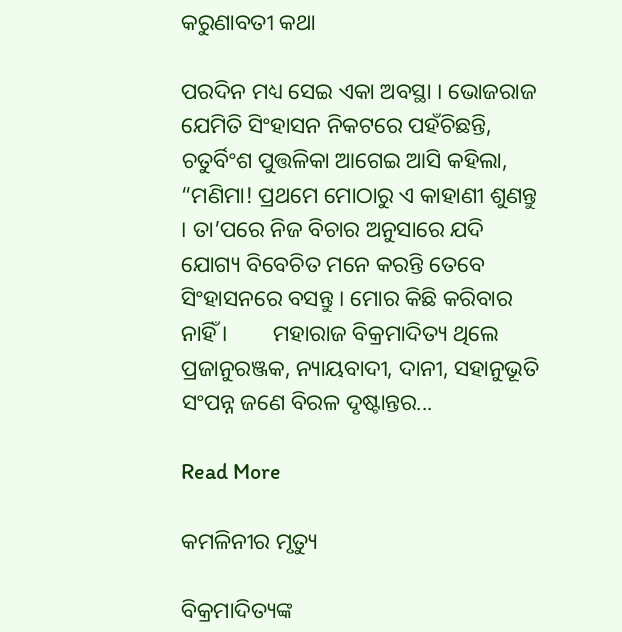କରୁଣାବତୀ କଥା

ପରଦିନ ମଧ୍ୟ ସେଇ ଏକା ଅବସ୍ଥା । ଭୋଜରାଜ ଯେମିତି ସିଂହାସନ ନିକଟରେ ପହଁଚିଛନ୍ତି, ଚତୁର୍ବିଂଶ ପୁତ୍ତଳିକା ଆଗେଇ ଆସି କହିଲା, “ମଣିମା! ପ୍ରଥମେ ମୋଠାରୁ ଏ କାହାଣୀ ଶୁଣନ୍ତୁ । ତା’ପରେ ନିଜ ବିଚାର ଅନୁସାରେ ଯଦି ଯୋଗ୍ୟ ବିବେଚିତ ମନେ କରନ୍ତି ତେବେ ସିଂହାସନରେ ବସନ୍ତୁ । ମୋର କିଛି କରିବାର ନାହିଁ ।        ମହାରାଜ ବିକ୍ରମାଦିତ୍ୟ ଥିଲେ ପ୍ରଜାନୁରଞ୍ଜକ, ନ୍ୟାୟବାଦୀ, ଦାନୀ, ସହାନୁଭୂତି ସଂପନ୍ନ ଜଣେ ବିରଳ ଦୃଷ୍ଟାନ୍ତର...

Read More

କମଳିନୀର ମୃତ୍ୟୁ

ବିକ୍ରମାଦିତ୍ୟଙ୍କ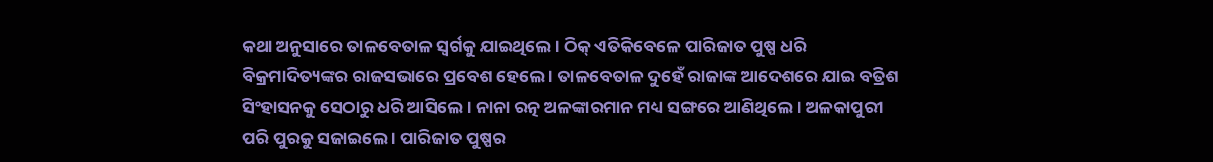କଥା ଅନୁସାରେ ତାଳବେତାଳ ସ୍ୱର୍ଗକୁ ଯାଇଥିଲେ । ଠିକ୍ ଏତିକିବେଳେ ପାରିଜାତ ପୁଷ୍ପ ଧରି ବିକ୍ରମାଦିତ୍ୟଙ୍କର ରାଜସଭାରେ ପ୍ରବେଶ ହେଲେ । ତାଳବେତାଳ ଦୁହେଁ ରାଜାଙ୍କ ଆଦେଶରେ ଯାଇ ବତ୍ରିଶ ସିଂହାସନକୁ ସେଠାରୁ ଧରି ଆସିଲେ । ନାନା ରତ୍ନ ଅଳଙ୍କାରମାନ ମଧ୍ୟ ସଙ୍ଗରେ ଆଣିଥିଲେ । ଅଳକାପୁରୀ ପରି ପୁରକୁ ସଜାଇଲେ । ପାରିଜାତ ପୁଷ୍ପର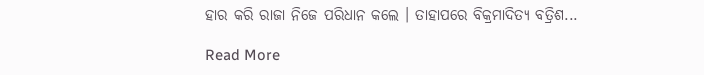ହାର କରି ରାଜା ନିଜେ ପରିଧାନ କଲେ । ତାହାପରେ ବିକ୍ରମାଦିତ୍ୟ ବତ୍ରିଶ...

Read More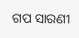ଗପ ସାରଣୀ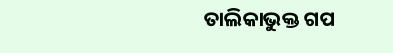ତାଲିକାଭୁକ୍ତ ଗପ